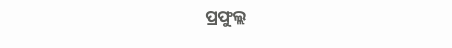ପ୍ରଫୁଲ୍ଲ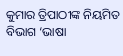କୁମାର ତ୍ରିପାଠୀଙ୍କ ନିୟମିତ ବିଭାଗ ‘ଭାଷା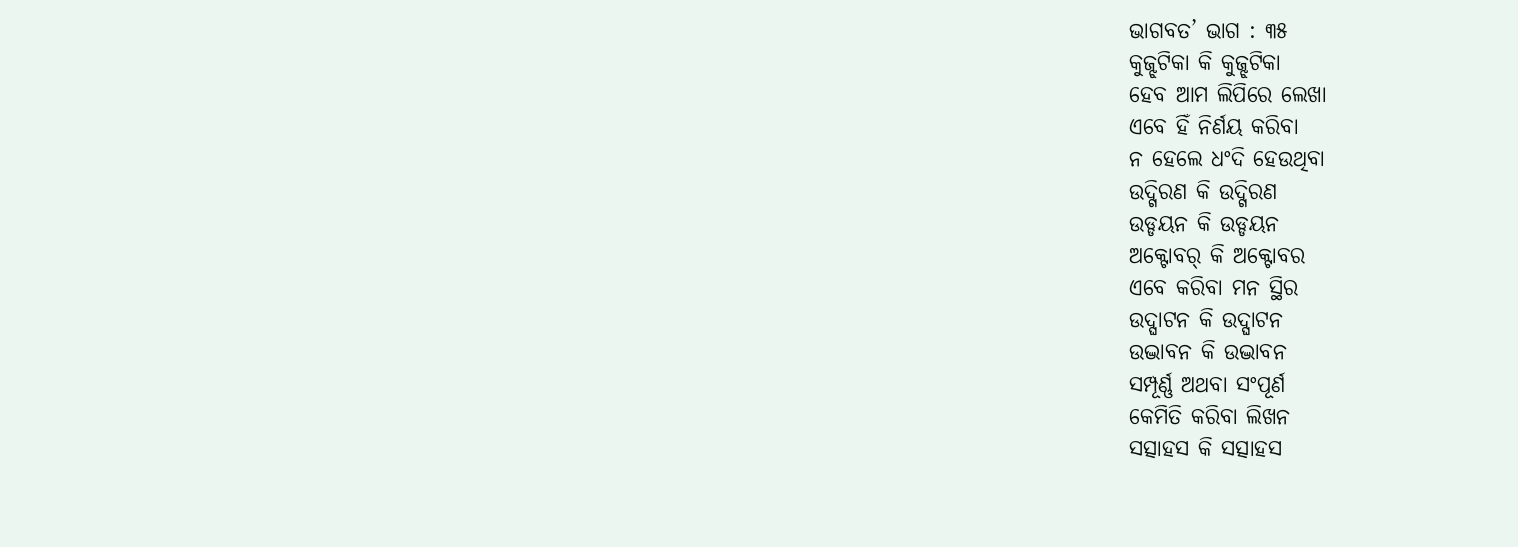ଭାଗବତ’ ଭାଗ : ୩୫
କୁଜ୍ଝଟିକା କି କୁଜ୍ଝଟିକା
ହେବ ଆମ ଲିପିରେ ଲେଖା
ଏବେ ହିଁ ନିର୍ଣୟ କରିବା
ନ ହେଲେ ଧଂଦି ହେଉଥିବା
ଉଦ୍ଗିରଣ କି ଉଦ୍ଗିରଣ
ଉଡ୍ଡୟନ କି ଉଡ୍ଡୟନ
ଅକ୍ଟୋବର୍ କି ଅକ୍ଟୋବର
ଏବେ କରିବା ମନ ସ୍ଥିର
ଉଦ୍ଘାଟନ କି ଉଦ୍ଘାଟନ
ଉଦ୍ଭାବନ କି ଉଦ୍ଭାବନ
ସମ୍ପୂର୍ଣ୍ଣ ଅଥବା ସଂପୂର୍ଣ
କେମିତି କରିବା ଲିଖନ
ସତ୍ସାହସ କି ସତ୍ସାହସ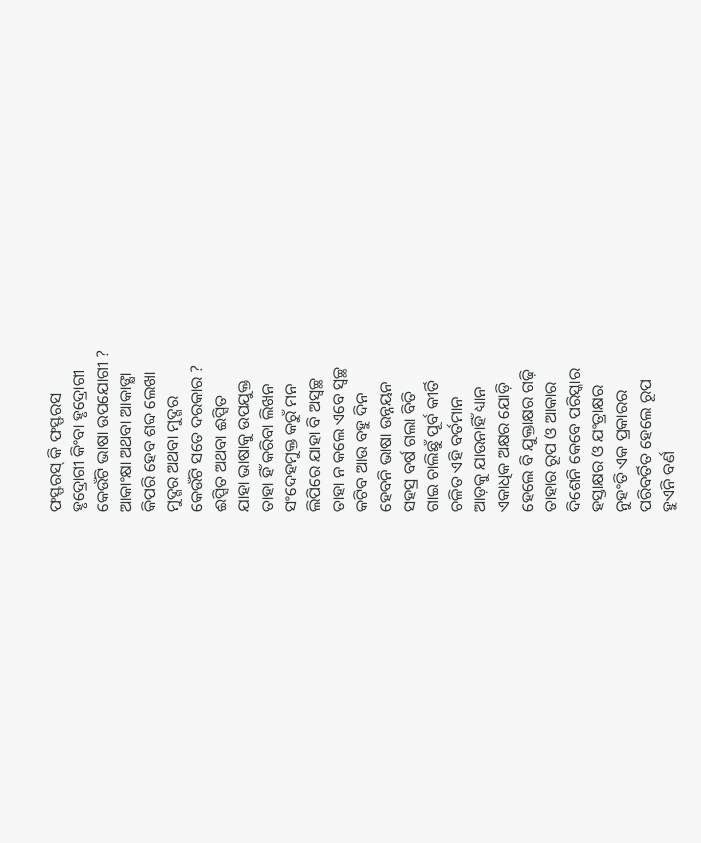ଫସ୍ଫରସ୍ କି ଫସ୍ଫରସ
ହୃଦ୍ରୋଗୀ କିଂବା ହୃଦ୍ରୋଗୀ
କେଉଁଟି ଭାଷା ଉପଯୋଗୀ ?
ଆକାଂକ୍ଷା ଅଥବା ଆକାଙ୍କ୍ଷା
କିପରି ହେବ ଶବ୍ଦ ଲେଖା
ମୁଦ୍ଗର ଅଥବା ମୁଦ୍ଗର
କେଉଁଟି ସତେ ଦରକାର ?
ଈପ୍ସିତ ଅଥବା ଈପ୍ସିତ
ଯାହା ଭାଷାକୁ ଉପଯୁକ୍ତ
ତାହା ହିଁ କରିବା ଲିଖନ
ସଂଦେହମୁକ୍ତ କରୁଁ ମନ
ଲିପିରେ ଯାହା ବି ଅସ୍ବଚ୍ଛ
ତାହା ନ କଲେ ଏବେ ସ୍ବଚ୍ଛ
କଟିବ ଆଉ ବହୁ ଦିନ
ହେବନି ଭାଷା ଉନ୍ନୟନ
ସହସ୍ର ବର୍ଷ ଗଲା ବିତି
ଗାଇ ଚାଲିଛୁଁ ପୂର୍ବ କୀର୍ତି
ଚଳିତ ଏହି ବର୍ତମାନ
ଆଡ଼କୁ ଯାଉନାହିଁ ଧ୍ୟାନ
ଏକାଧିକ ଅକ୍ଷର ଯୋଡ଼ି
ହେଲେ ବି ଯୁକ୍ତାକ୍ଷର ଗଢ଼ି
ତାହାର ରୂପ ଓ ଆକାର
ଦିଶେନି କେବେ ପରିସ୍କାର
ହସ୍ତାକ୍ଷର ଓ ଯଂତ୍ରାକ୍ଷର
ନୁହଂତି ଏକ ପ୍ରକାରର
ପରିବର୍ତିତ ହେଲେ ରୂପ
ହୁଏନି ବର୍ଣ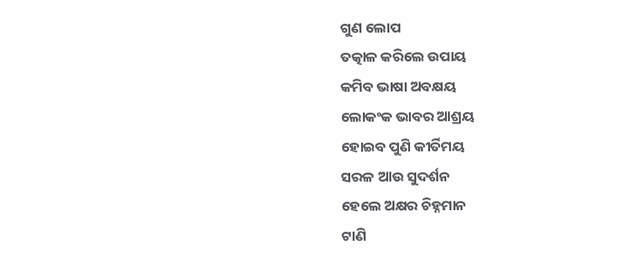ଗୁଣ ଲୋପ
ତତ୍କାଳ କରିଲେ ଉପାୟ
କମିବ ଭାଷା ଅବକ୍ଷୟ
ଲୋକଂକ ଭାବର ଆଶ୍ରୟ
ହୋଇବ ପୁଣି କୀର୍ତିମୟ
ସରଳ ଆଉ ସୁଦର୍ଶନ
ହେଲେ ଅକ୍ଷର ଚିହ୍ନମାନ
ଟାଣି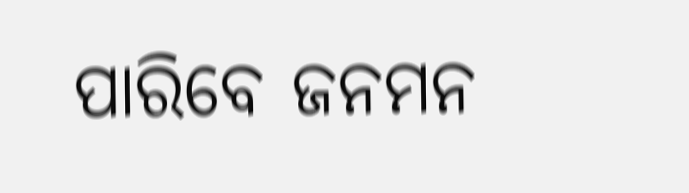ପାରିବେ ଜନମନ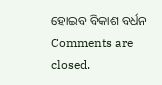ହୋଇବ ବିକାଶ ବର୍ଧନ
Comments are closed.